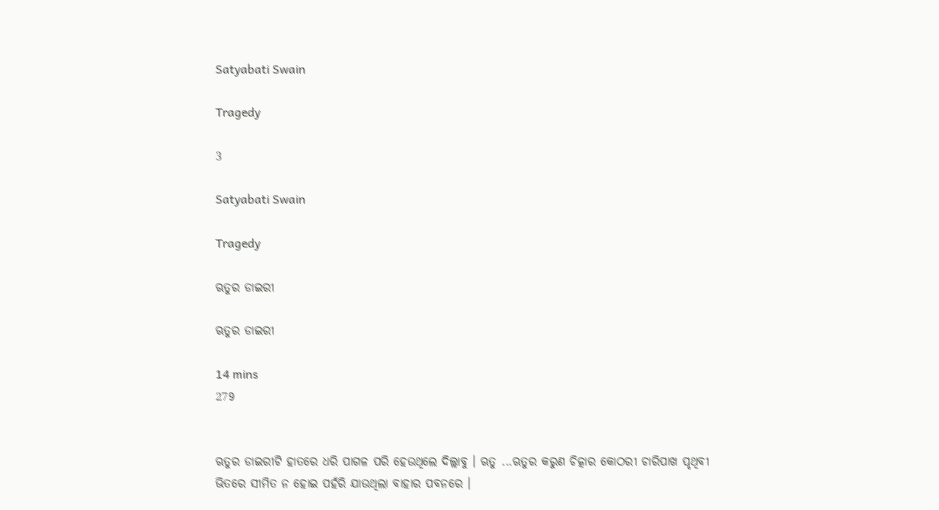Satyabati Swain

Tragedy

3

Satyabati Swain

Tragedy

ଋତୁର ଡାଇରୀ

ଋତୁର ଡାଇରୀ

14 mins
279


ଋତୁର ଡାଇରୀଟି ହାତରେ ଧରି ପାଗଳ ପରି ହେଉଥିଲେ ଦିଲ୍ଲାବୁ । ଋତୁ ...ଋତୁର କରୁଣ ଚିତ୍କାର କୋଠରୀ ଚାରିପାଖ ପୃଥିବୀ ଭିତରେ ସୀମିତ ନ ହୋଇ ପହଁରି ଯାଉଥିଲା ବାହାର ପବନରେ ।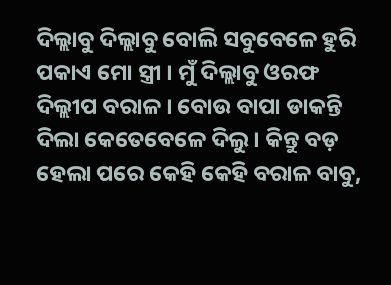ଦିଲ୍ଲାବୁ ଦିଲ୍ଲାବୁ ବୋଲି ସବୁବେଳେ ହୁରି ପକାଏ ମୋ ସ୍ତ୍ରୀ । ମୁଁ ଦିଲ୍ଲାବୁ ଓରଫ ଦିଲ୍ଲୀପ ବରାଳ । ବୋଉ ବାପା ଡାକନ୍ତି ଦିଲା କେତେବେଳେ ଦିଲୁ । କିନ୍ତୁ ବଡ଼ ହେଲା ପରେ କେହି କେହି ବରାଳ ବାବୁ,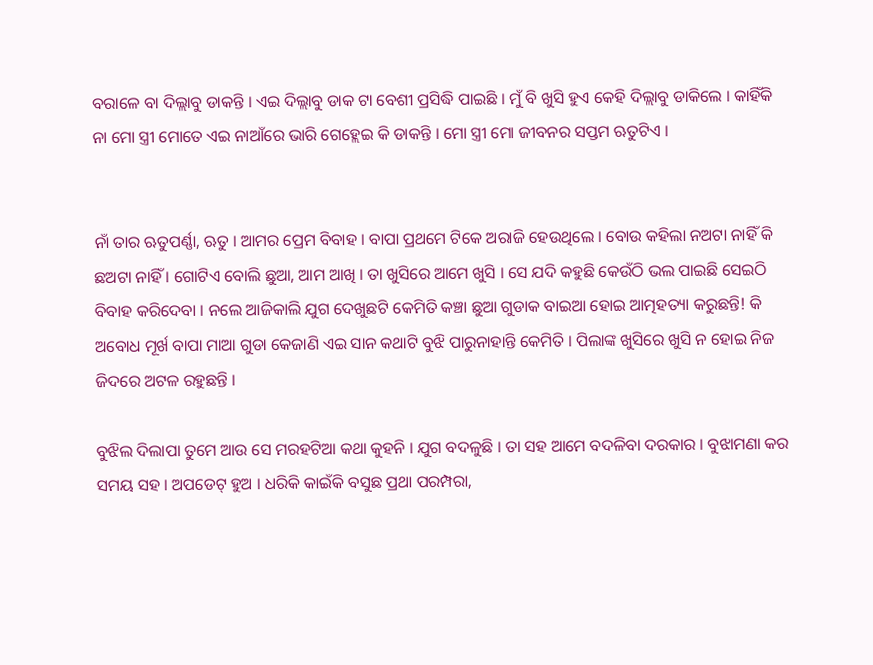ବରାଳେ ବା ଦିଲ୍ଲାବୁ ଡାକନ୍ତି । ଏଇ ଦିଲ୍ଲାବୁ ଡାକ ଟା ବେଶୀ ପ୍ରସିଦ୍ଧି ପାଇଛି । ମୁଁ ବି ଖୁସି ହୁଏ କେହି ଦିଲ୍ଲାବୁ ଡାକିଲେ । କାହିଁକି ନା ମୋ ସ୍ତ୍ରୀ ମୋତେ ଏଇ ନାଆଁରେ ଭାରି ଗେହ୍ଲେଇ କି ଡାକନ୍ତି । ମୋ ସ୍ତ୍ରୀ ମୋ ଜୀବନର ସପ୍ତମ ଋତୁଟିଏ ।


ନାଁ ତାର ଋତୁପର୍ଣ୍ଣା, ଋତୁ । ଆମର ପ୍ରେମ ବିବାହ । ବାପା ପ୍ରଥମେ ଟିକେ ଅରାଜି ହେଉଥିଲେ । ବୋଉ କହିଲା ନଅଟା ନାହିଁ କି ଛଅଟା ନାହିଁ । ଗୋଟିଏ ବୋଲି ଛୁଆ, ଆମ ଆଖି । ତା ଖୁସିରେ ଆମେ ଖୁସି । ସେ ଯଦି କହୁଛି କେଉଁଠି ଭଲ ପାଇଛି ସେଇଠି ବିବାହ କରିଦେବା । ନଲେ ଆଜିକାଲି ଯୁଗ ଦେଖୁଛଟି କେମିତି କଞ୍ଚା ଛୁଆ ଗୁଡାକ ବାଇଆ ହୋଇ ଆତ୍ମହତ୍ୟା କରୁଛନ୍ତି! କି ଅବୋଧ ମୂର୍ଖ ବାପା ମାଆ ଗୁଡା କେଜାଣି ଏଇ ସାନ କଥାଟି ବୁଝି ପାରୁନାହାନ୍ତି କେମିତି । ପିଲାଙ୍କ ଖୁସିରେ ଖୁସି ନ ହୋଇ ନିଜ ଜିଦରେ ଅଟଳ ରହୁଛନ୍ତି ।

ବୁଝିଲ ଦିଲାପା ତୁମେ ଆଉ ସେ ମରହଟିଆ କଥା କୁହନି । ଯୁଗ ବଦଳୁଛି । ତା ସହ ଆମେ ବଦଳିବା ଦରକାର । ବୁଝାମଣା କର ସମୟ ସହ । ଅପଡେଟ୍ ହୁଅ । ଧରିକି କାଇଁକି ବସୁଛ ପ୍ରଥା ପରମ୍ପରା,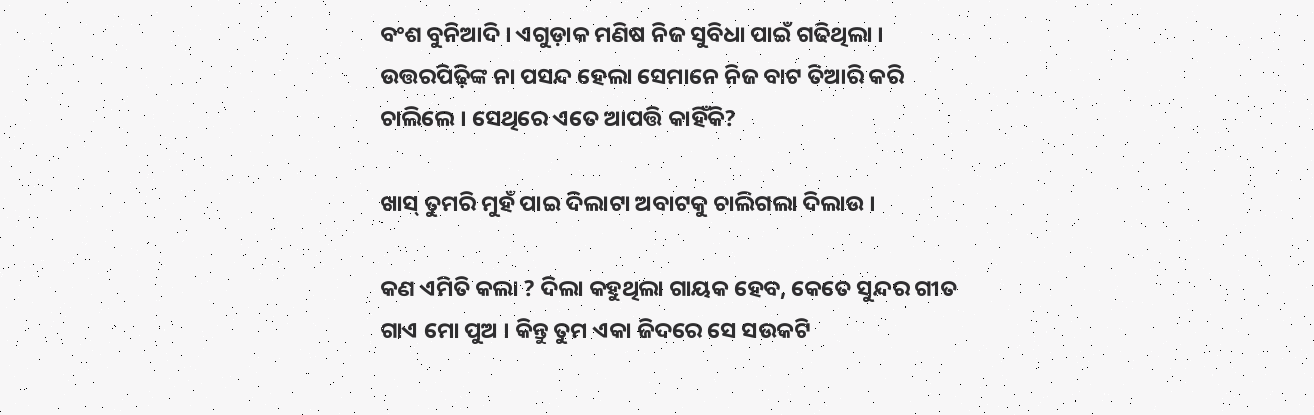ବଂଶ ବୁନିଆଦି । ଏଗୁଡ଼ାକ ମଣିଷ ନିଜ ସୁବିଧା ପାଇଁ ଗଢିଥିଲା । ଉତ୍ତରପିଢ଼ିଙ୍କ ନା ପସନ୍ଦ ହେଲା ସେମାନେ ନିଜ ବାଟ ତିଆରି କରି ଚାଲିଲେ । ସେଥିରେ ଏତେ ଆପତ୍ତି କାହିଁକି?

ଖାସ୍ ତୁମରି ମୁହଁ ପାଇ ଦିଲାଟା ଅବାଟକୁ ଚାଲିଗଲା ଦିଲାଉ ।

କଣ ଏମିତି କଲା ? ଦିଲା କହୁଥିଲା ଗାୟକ ହେବ, କେତେ ସୁନ୍ଦର ଗୀତ ଗାଏ ମୋ ପୁଅ । କିନ୍ତୁ ତୁମ ଏକା ଜିଦରେ ସେ ସଉକଟି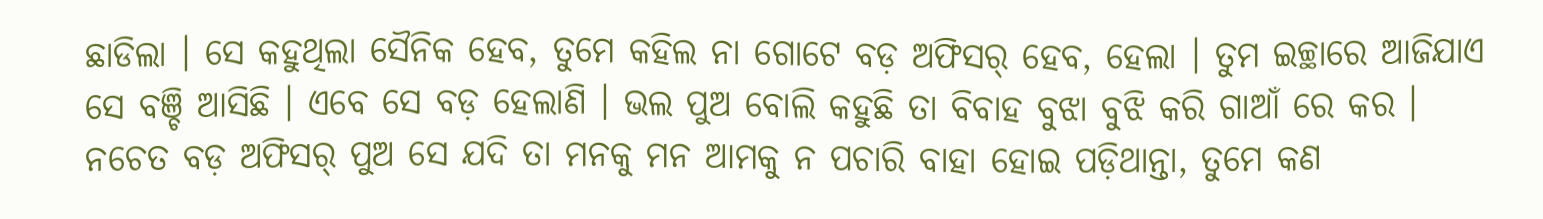ଛାଡିଲା । ସେ କହୁଥିଲା ସୈନିକ ହେବ, ତୁମେ କହିଲ ନା ଗୋଟେ ବଡ଼ ଅଫିସର୍ ହେବ, ହେଲା । ତୁମ ଇଚ୍ଛାରେ ଆଜିଯାଏ ସେ ବଞ୍ଚି ଆସିଛି । ଏବେ ସେ ବଡ଼ ହେଲାଣି । ଭଲ ପୁଅ ବୋଲି କହୁଛି ତା ବିବାହ ବୁଝା ବୁଝି କରି ଗାଆଁ ରେ କର । ନଚେତ ବଡ଼ ଅଫିସର୍ ପୁଅ ସେ ଯଦି ତା ମନକୁ ମନ ଆମକୁ ନ ପଚାରି ବାହା ହୋଇ ପଡ଼ିଥାନ୍ତା, ତୁମେ କଣ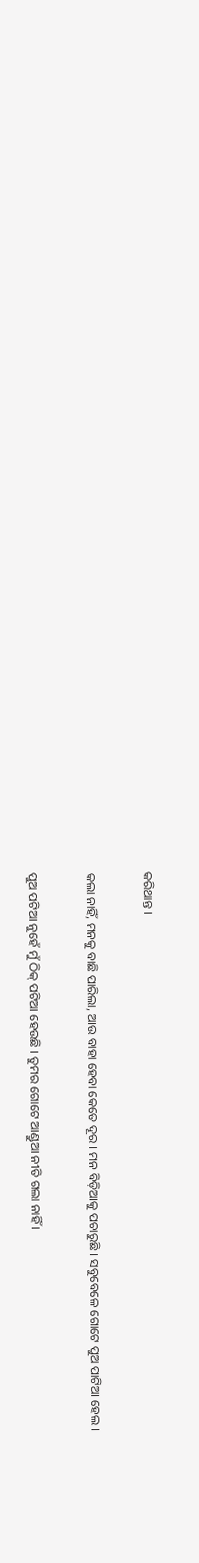କରିଥାନ୍ତ ।

କଲା ନାହିଁ, ମନକୁ ବାଛି ପାରିଲା, ଆଉ ବାହା ହେବା କେତେ ଦୂର । ମନ ବିଡ଼ିଆକୁ ପଚାରୁଛି । ସବୁବେଳେ ଗୋଟେ ପୁଅ ପାଟିଆ ହେଲ ।

ପୁଅ ପଟିଆ ନୁହେଁ ମୁଁ ଠିକ୍ ପଟିଆ ହେଉଛି । ତୁମର ଗୋଟେ ଆଣ୍ଡୁଆ ନୀତି ଗଲା ନାହିଁ ।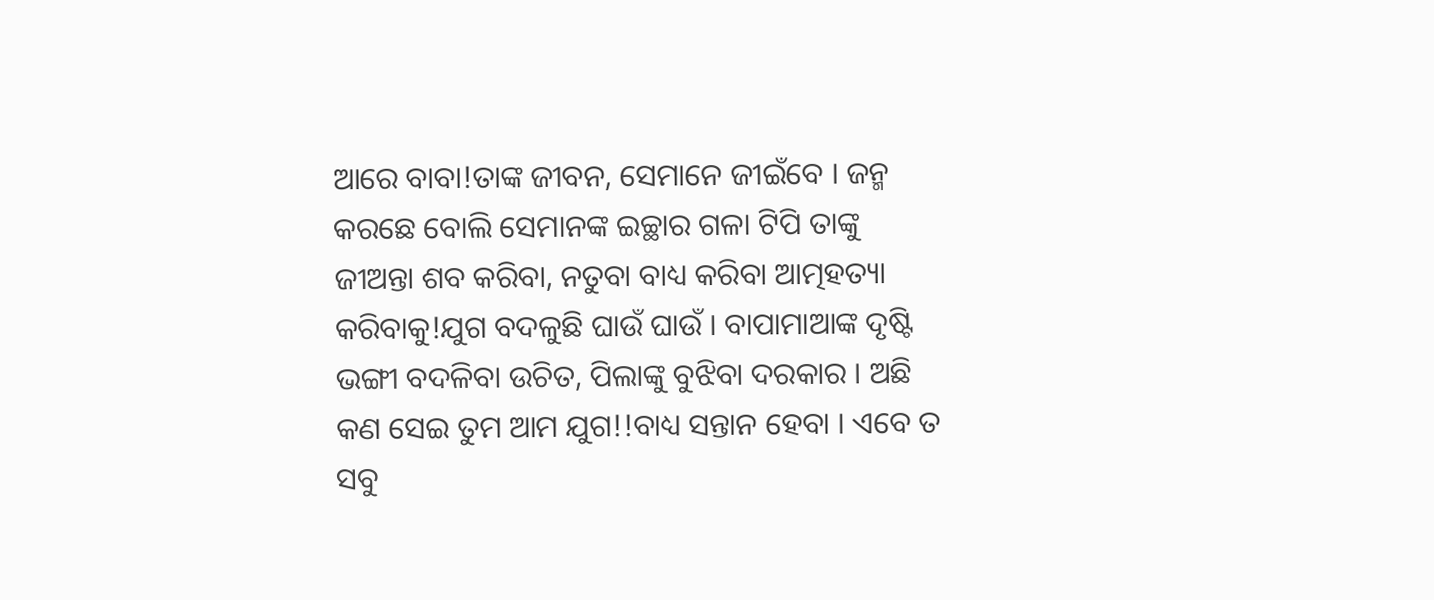ଆରେ ବାବା!ତାଙ୍କ ଜୀବନ, ସେମାନେ ଜୀଇଁବେ । ଜନ୍ମ କରଛେ ବୋଲି ସେମାନଙ୍କ ଇଚ୍ଛାର ଗଳା ଟିପି ତାଙ୍କୁ ଜୀଅନ୍ତା ଶବ କରିବା, ନତୁବା ବାଧ୍ୟ କରିବା ଆତ୍ମହତ୍ୟା କରିବାକୁ!ଯୁଗ ବଦଳୁଛି ଘାଉଁ ଘାଉଁ । ବାପାମାଆଙ୍କ ଦୃଷ୍ଟି ଭଙ୍ଗୀ ବଦଳିବା ଉଚିତ, ପିଲାଙ୍କୁ ବୁଝିବା ଦରକାର । ଅଛି କଣ ସେଇ ତୁମ ଆମ ଯୁଗ!!ବାଧ୍ୟ ସନ୍ତାନ ହେବା । ଏବେ ତ ସବୁ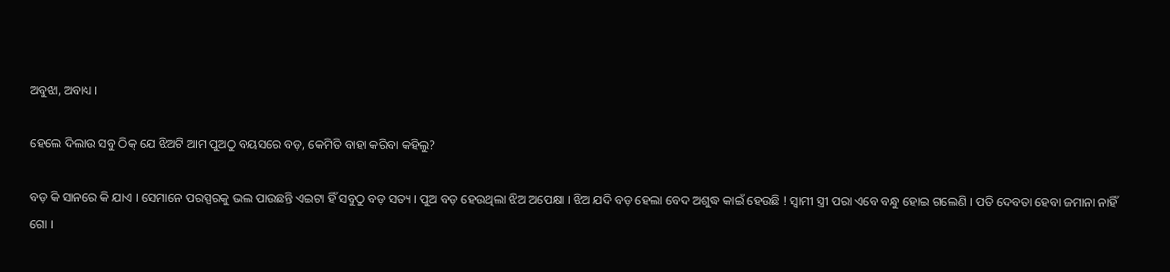ଅବୁଝା, ଅବାଧ୍ୟ ।

ହେଲେ ଦିଲାଉ ସବୁ ଠିକ୍ ଯେ ଝିଅଟି ଆମ ପୁଅଠୁ ବୟସରେ ବଡ଼, କେମିତି ବାହା କରିବା କହିଲୁ?

ବଡ଼ କି ସାନରେ କି ଯାଏ । ସେମାନେ ପରସ୍ପରକୁ ଭଲ ପାଉଛନ୍ତି ଏଇଟା ହିଁ ସବୁଠୁ ବଡ଼ ସତ୍ୟ । ପୁଅ ବଡ଼ ହେଉଥିଲା ଝିଅ ଅପେକ୍ଷା । ଝିଅ ଯଦି ବଡ଼ ହେଲା ବେଦ ଅଶୁଦ୍ଧ କାଇଁ ହେଉଛି ! ସ୍ୱାମୀ ସ୍ତ୍ରୀ ପରା ଏବେ ବନ୍ଧୁ ହୋଇ ଗଲେଣି । ପତି ଦେବତା ହେବା ଜମାନା ନାହିଁ ଗୋ ।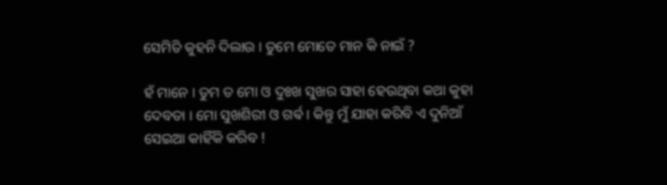ସେମିତି କୁହନି ଦିଲାଉ । ତୁମେ ମୋତେ ମାନ କି ନାଇଁ ?

ହଁ ମାନେ । ତୁମ ତ ମୋ ଓ ଦୁଃଖ ସୁଖର ସାହା ହେଉଥିବା କଥା କୁହା ଦେବତା । ମୋ ସୁଖଶିରୀ ଓ ଗର୍ଵ । କିନ୍ତୁ ମୁଁ ଯାହା କରିବି ଏ ଦୁନିଆଁ ସେଇଆ କାହିଁକି କରିବ !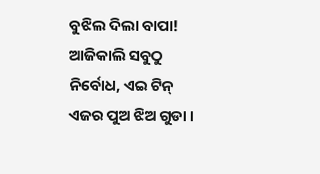ବୁଝିଲ ଦିଲା ବାପା! ଆଜିକାଲି ସବୁଠୁ ନିର୍ବୋଧ, ଏଇ ଟିନ୍ ଏଜର ପୁଅ ଝିଅ ଗୁଡା ।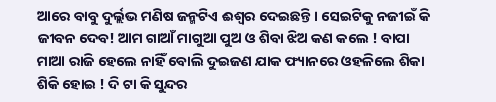ଆରେ ବାବୁ ଦୁର୍ଲ୍ଲଭ ମଣିଷ ଜନ୍ମଟିଏ ଈଶ୍ୱର ଦେଇଛନ୍ତି । ସେଇଟିକୁ ନଜୀଇଁ କି ଜୀବନ ଦେବ! ଆମ ଗାଆଁ ମାଗୁଆ ପୁଅ ଓ ଶିବା ଝିଅ କଣ କଲେ ! ବାପା ମାଆ ରାଜି ହେଲେ ନାହିଁ ବୋଲି ଦୁଇଜଣ ଯାକ ଫ୍ୟାନରେ ଓହଳିଲେ ଶିକା ଶିକି ହୋଇ ! ଦି ଟା କି ସୁନ୍ଦର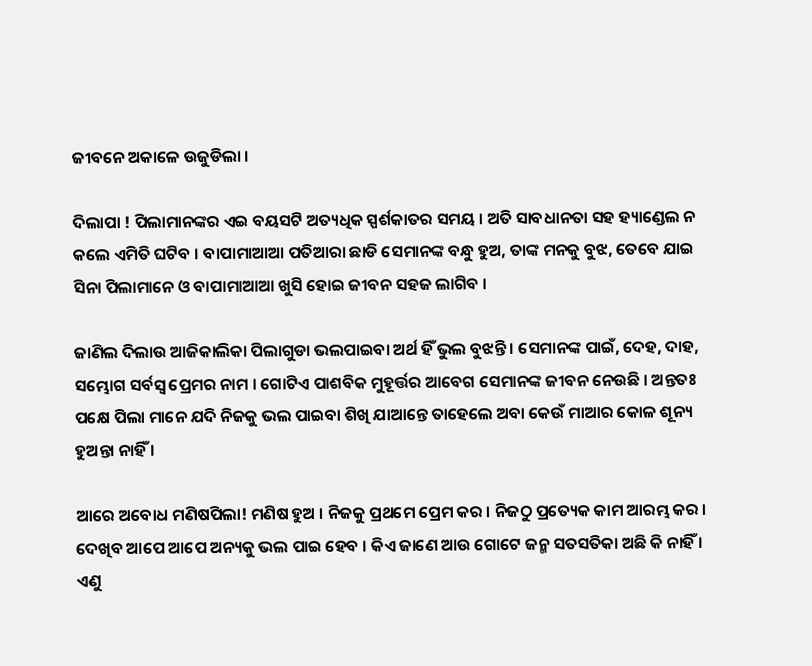ଜୀବନେ ଅକାଳେ ଉଜୁଡିଲା ।

ଦିଲାପା ! ପିଲାମାନଙ୍କର ଏଇ ବୟସଟି ଅତ୍ୟଧିକ ସ୍ପର୍ଶକାତର ସମୟ । ଅତି ସାବଧାନତା ସହ ହ୍ୟାଣ୍ଡେଲ ନ କଲେ ଏମିତି ଘଟିବ । ବାପାମାଆଆ ପତିଆରା ଛାଡି ସେମାନଙ୍କ ବନ୍ଧୁ ହୁଅ, ତାଙ୍କ ମନକୁ ବୁଝ, ତେବେ ଯାଇ ସିନା ପିଲାମାନେ ଓ ବାପାମାଆଆ ଖୁସି ହୋଇ ଜୀବନ ସହଜ ଲାଗିବ ।

ଜାଣିଲ ଦିଲାଉ ଆଜିକାଲିକା ପିଲାଗୁଡା ଭଲପାଇବା ଅର୍ଥ ହିଁ ଭୁଲ ବୁଝନ୍ତି । ସେମାନଙ୍କ ପାଇଁ, ଦେହ, ଦାହ, ସମ୍ଭୋଗ ସର୍ବସ୍ୱ ପ୍ରେମର ନାମ । ଗୋଟିଏ ପାଶବିକ ମୁହୂର୍ତ୍ତର ଆବେଗ ସେମାନଙ୍କ ଜୀବନ ନେଉଛି । ଅନ୍ତତଃ ପକ୍ଷେ ପିଲା ମାନେ ଯଦି ନିଜକୁ ଭଲ ପାଇବା ଶିଖି ଯାଆନ୍ତେ ତାହେଲେ ଅବା କେଉଁ ମାଆର କୋଳ ଶୂନ୍ୟ ହୁଅନ୍ତା ନାହିଁ ।

ଆରେ ଅବୋଧ ମଣିଷପିଲା! ମଣିଷ ହୁଅ । ନିଜକୁ ପ୍ରଥମେ ପ୍ରେମ କର । ନିଜଠୁ ପ୍ରତ୍ୟେକ କାମ ଆରମ୍ଭ କର । ଦେଖିବ ଆପେ ଆପେ ଅନ୍ୟକୁ ଭଲ ପାଇ ହେବ । କିଏ ଜାଣେ ଆଉ ଗୋଟେ ଜନ୍ମ ସତସତିକା ଅଛି କି ନାହିଁ । ଏଣୁ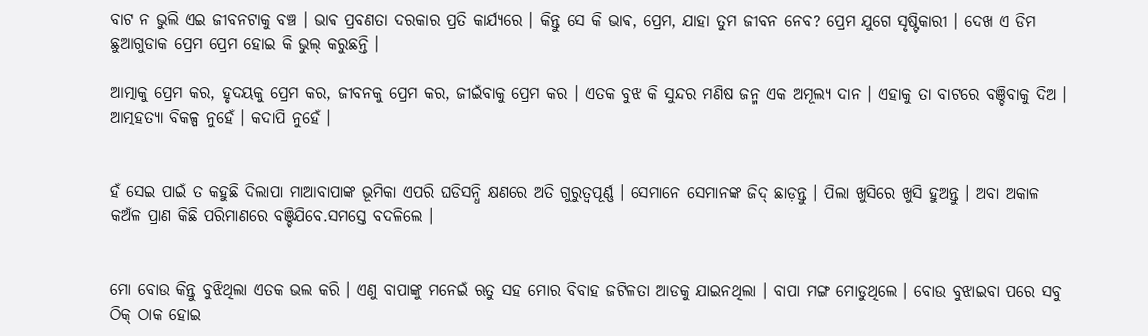ବାଟ ନ ଭୁଲି ଏଇ ଜୀବନଟାକୁ ବଞ୍ଚ । ଭାଵ ପ୍ରବଣତା ଦରକାର ପ୍ରତି କାର୍ଯ୍ୟରେ । କିନ୍ତୁ ସେ କି ଭାଵ, ପ୍ରେମ, ଯାହା ତୁମ ଜୀବନ ନେବ? ପ୍ରେମ ଯୁଗେ ସୃଷ୍ଟିକାରୀ । ଦେଖ ଏ ଡିମ ଛୁଆଗୁଡାକ ପ୍ରେମ ପ୍ରେମ ହୋଇ କି ଭୁଲ୍ କରୁଛନ୍ତି ।

ଆତ୍ମାକୁ ପ୍ରେମ କର, ହୃଦୟକୁ ପ୍ରେମ କର, ଜୀବନକୁ ପ୍ରେମ କର, ଜୀଇଁବାକୁ ପ୍ରେମ କର । ଏତକ ବୁଝ କି ସୁନ୍ଦର ମଣିଷ ଜନ୍ମ ଏକ ଅମୂଲ୍ୟ ଦାନ । ଏହାକୁ ତା ବାଟରେ ବଞ୍ଚିବାକୁ ଦିଅ । ଆତ୍ମହତ୍ୟା ବିକଳ୍ପ ନୁହେଁ । କଦାପି ନୁହେଁ ।


ହଁ ସେଇ ପାଇଁ ତ କହୁଛି ଦିଲାପା ମାଆବାପାଙ୍କ ଭୂମିକା ଏପରି ଘଡିସନ୍ଧି କ୍ଷଣରେ ଅତି ଗୁରୁତ୍ୱପୂର୍ଣ୍ଣ । ସେମାନେ ସେମାନଙ୍କ ଜିଦ୍ ଛାଡ଼ନ୍ତୁ । ପିଲା ଖୁସିରେ ଖୁସି ହୁଅନ୍ତୁ । ଅବା ଅକାଳ କଅଁଳ ପ୍ରାଣ କିଛି ପରିମାଣରେ ବଞ୍ଚିଯିବେ.ସମସ୍ତେ ବଦଳିଲେ ।


ମୋ ବୋଉ କିନ୍ତୁ ବୁଝିଥିଲା ଏତକ ଭଲ କରି । ଏଣୁ ବାପାଙ୍କୁ ମନେଇଁ ଋତୁ ସହ ମୋର ବିବାହ ଜଟିଳତା ଆଡକୁ ଯାଇନଥିଲା । ବାପା ମଙ୍ଗ ମୋଡୁଥିଲେ । ବୋଉ ବୁଝାଇବା ପରେ ସବୁ ଠିକ୍ ଠାକ ହୋଇ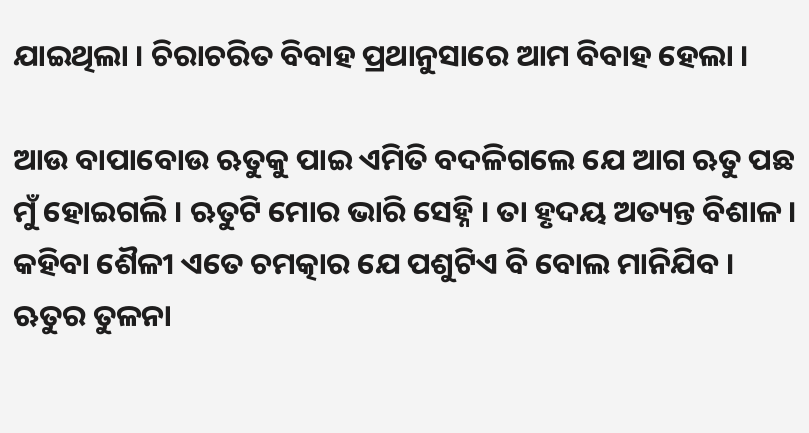ଯାଇଥିଲା । ଚିରାଚରିତ ବିବାହ ପ୍ରଥାନୁସାରେ ଆମ ବିବାହ ହେଲା ।

ଆଉ ବାପାବୋଉ ଋତୁକୁ ପାଇ ଏମିତି ବଦଳିଗଲେ ଯେ ଆଗ ଋତୁ ପଛ ମୁଁ ହୋଇଗଲି । ଋତୁଟି ମୋର ଭାରି ସେହ୍ନି । ତା ହୃଦୟ ଅତ୍ୟନ୍ତ ବିଶାଳ । କହିବା ଶୈଳୀ ଏତେ ଚମତ୍କାର ଯେ ପଶୁଟିଏ ବି ବୋଲ ମାନିଯିବ । ଋତୁର ତୁଳନା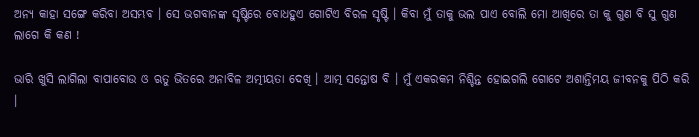ଅନ୍ୟ କାହା ସଙ୍ଗେ କରିବା ଅସମ୍ଭବ । ସେ ଭଗବାନଙ୍କ ସୃଷ୍ଟିରେ ବୋଧହୁଏ ଗୋଟିଏ ବିରଳ ସୃଷ୍ଟି । କିବା ମୁଁ ତାକୁ ଭଲ ପାଏ ବୋଲି ମୋ ଆଖିରେ ତା କୁ ଗୁଣ ବି ସୁ ଗୁଣ ଲାଗେ କି କଣ !

ଭାରି ଖୁସି ଲାଗିଲା ବାପାବୋଉ ଓ ଋତୁ ଭିତରେ ଅନାବିଳ ଅତ୍ମୀୟତା ଦେଖି । ଆତ୍ମ ସନ୍ତୋଷ ବି । ମୁଁ ଏକରକମ ନିଶ୍ଚିନ୍ତ ହୋଇଗଲି ଗୋଟେ ଅଶାନ୍ତିମୟ ଜୀବନକୁ ପିଠି କରି ।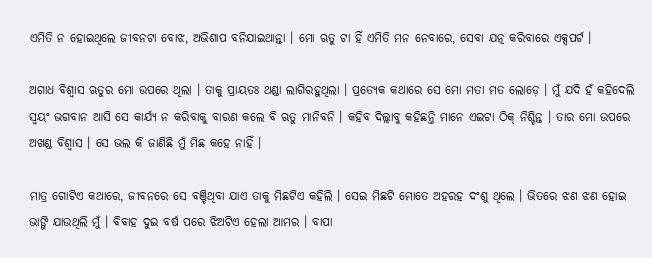ଏମିତି ନ ହୋଇଥିଲେ ଜୀବନଟା ବୋଝ, ଅଭିଶାପ ବନିଯାଇଥାନ୍ତା । ମୋ ଋତୁ ଟା ହିଁ ଏମିତି ମନ ନେବାରେ, ସେବା ଯତ୍ନ କରିବାରେ ଏକ୍ସପର୍ଟ ।

ଅଗାଧ ବିଶ୍ୱାସ ଋତୁର ମୋ ଉପରେ ଥିଲା । ତାକୁ ପ୍ରାୟତଃ ଥଣ୍ଡା ଲାଗିରହୁଥିଲା । ପ୍ରତ୍ୟେକ କଥାରେ ସେ ମୋ ମତା ମତ ଲୋଡ଼େ । ମୁଁ ଯଦି ହଁ କହିଦେଲି ସ୍ୱୟଂ ଭଗବାନ ଆସି ସେ କାର୍ଯ୍ୟ ନ କରିବାକୁ ବାରଣ କଲେ ବି ଋତୁ ମାନିବନି । କହିବ ଦିଲ୍ଲାବୁ କହିଛନ୍ତି ମାନେ ଏଇଟା ଠିକ୍ ନିଶ୍ଚିନ୍ତ । ତାର ମୋ ଉପରେ ଅଖଣ୍ଡ ବିଶ୍ୱାସ । ସେ ଭଲ କି ଜାଣିଛି ମୁଁ ମିଛ କହେ ନାହିଁ ।

ମାତ୍ର ଗୋଟିଏ କଥାରେ, ଜୀବନରେ ସେ ବଞ୍ଚିଥିବା ଯାଏ ତାକୁ ମିଛଟିଏ କହିଲି । ସେଇ ମିଛଟି ମୋତେ ଅହରହ ଦଂଶୁ ଥିଲେ । ଭିତରେ ଝଣ ଝଣ ହୋଇ ଭାଙ୍ଗି ଯାଉଥିଲି ମୁଁ । ବିବାହ ଦୁଇ ବର୍ଷ ପରେ ଝିଅଟିଏ ହେଲା ଆମର । ବାପା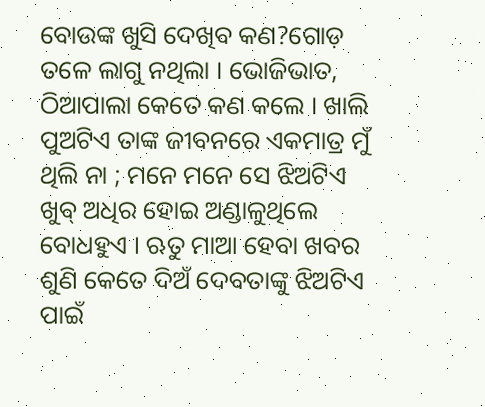ବୋଉଙ୍କ ଖୁସି ଦେଖିବ କଣ?ଗୋଡ଼ ତଳେ ଲାଗୁ ନଥିଲା । ଭୋଜିଭାତ, ଠିଆପାଲା କେତେ କଣ କଲେ । ଖାଲି ପୁଅଟିଏ ତାଙ୍କ ଜୀବନରେ ଏକମାତ୍ର ମୁଁ ଥିଲି ନା ; ମନେ ମନେ ସେ ଝିଅଟିଏ ଖୁବ୍ ଅଧିର ହୋଇ ଅଣ୍ଡାଳୁଥିଲେ ବୋଧହୁଏ । ଋତୁ ମାଆ ହେବା ଖବର ଶୁଣି କେତେ ଦିଅଁ ଦେବତାଙ୍କୁ ଝିଅଟିଏ ପାଇଁ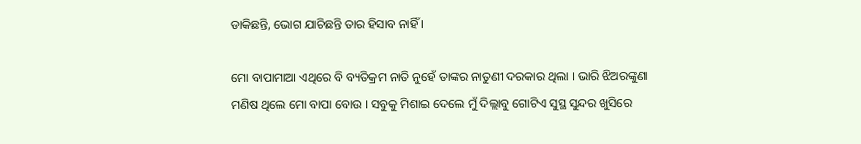ଡାକିଛନ୍ତି, ଭୋଗ ଯାଚିଛନ୍ତି ତାର ହିସାବ ନାହିଁ ।

ମୋ ବାପାମାଆ ଏଥିରେ ବି ବ୍ୟତିକ୍ରମ ନାତି ନୁହେଁ ତାଙ୍କର ନାତୁଣୀ ଦରକାର ଥିଲା । ଭାରି ଝିଅରଙ୍କୁଣା ମଣିଷ ଥିଲେ ମୋ ବାପା ବୋଉ । ସବୁକୁ ମିଶାଇ ଦେଲେ ମୁଁ ଦିଲ୍ଲାବୁ ଗୋଟିଏ ସୁସ୍ଥ ସୁନ୍ଦର ଖୁସିରେ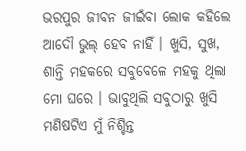ଭରପୁର ଜୀବନ ଜୀଇଁବା ଲୋକ କହିଲେ ଆଦୌ ଭୁଲ୍ ହେବ ନାହିଁ । ଖୁସି, ସୁଖ, ଶାନ୍ତି ମହକରେ ସବୁବେଳେ ମହକୁ ଥିଲା ମୋ ଘରେ । ଭାବୁଥିଲି ସବୁଠାରୁ ଖୁସି ମଣିଷଟିଏ ମୁଁ ନିଶ୍ଚିନ୍ତ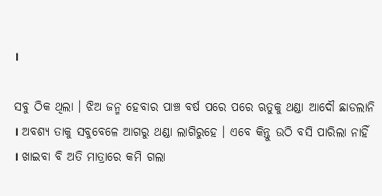।

ସବୁ ଠିକ ଥିଲା । ଝିଅ ଜନ୍ମ ହେବାର ପାଞ୍ଚ ବର୍ଷ ପରେ ପରେ ଋତୁକୁ ଥଣ୍ଡା ଆଦୌ ଛାଡଲାନି । ଅବଶ୍ୟ ତାକୁ ସବୁବେଳେ ଆଗରୁ ଥଣ୍ଡା ଲାଗିରୁହେ । ଏବେ କିନ୍ତୁ ଉଠି ବସି ପାରିଲା ନାହିଁ । ଖାଇବା ବି ଅତି ମାତ୍ରାରେ କମି ଗଲା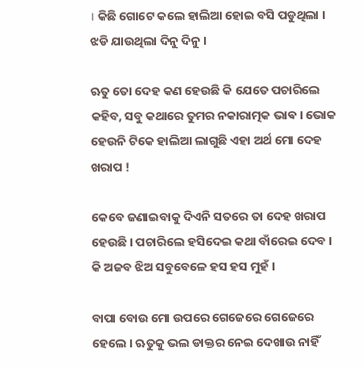। କିଛି ଗୋଟେ କଲେ ହାଲିଆ ହୋଇ ବସି ପଡୁଥିଲା । ଝଡି ଯାଉଥିଲା ଦିନୁ ଦିନୁ ।

ଋତୁ ତୋ ଦେହ କଣ ହେଉଛି କି ଯେତେ ପଚାରିଲେ କହିବ, ସବୁ କଥାରେ ତୁମର ନକାରାତ୍ମକ ଭାଵ । ଭୋକ ହେଉନି ଟିକେ ହାଲିଆ ଲାଗୁଛି ଏହା ଅର୍ଥ ମୋ ଦେହ ଖରାପ !

କେବେ ଜଣାଇବାକୁ ଦିଏନି ସତରେ ତା ଦେହ ଖରାପ ହେଉଛି । ପଚାରିଲେ ହସିଦେଇ କଥା ବାଁରେଇ ଦେବ । କି ଅଜବ ଝିଅ ସବୁବେଳେ ହସ ହସ ମୁହଁ ।

ବାପା ବୋଉ ମୋ ଉପରେ ଗେଜେରେ ଗେଜେରେ ହେଲେ । ଋତୁକୁ ଭଲ ଡାକ୍ତର ନେଇ ଦେଖାଉ ନାହିଁ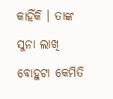କାହିଁକି । ତାଙ୍କ ସୁନା ଲାଖି ବୋହୁଟା କେମିତି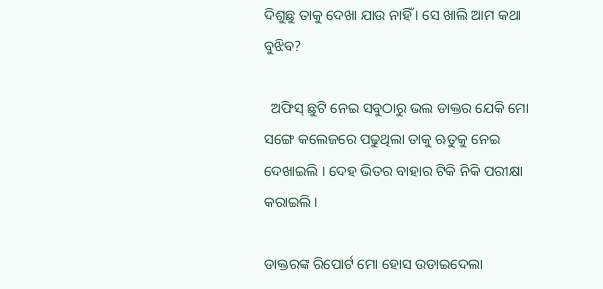ଦିଶୁଛୁ ତାକୁ ଦେଖା ଯାଉ ନାହିଁ । ସେ ଖାଲି ଆମ କଥା ବୁଝିବ?

  ଅଫିସ୍ ଛୁଟି ନେଇ ସବୁଠାରୁ ଭଲ ଡାକ୍ତର ଯେକି ମୋ ସଙ୍ଗେ କଲେଜରେ ପଢୁଥିଲା ତାକୁ ଋତୁକୁ ନେଇ ଦେଖାଇଲି । ଦେହ ଭିତର ବାହାର ଟିକି ନିକି ପରୀକ୍ଷା କରାଇଲି ।

ଡାକ୍ତରଙ୍କ ରିପୋର୍ଟ ମୋ ହୋସ ଉଡାଇଦେଲା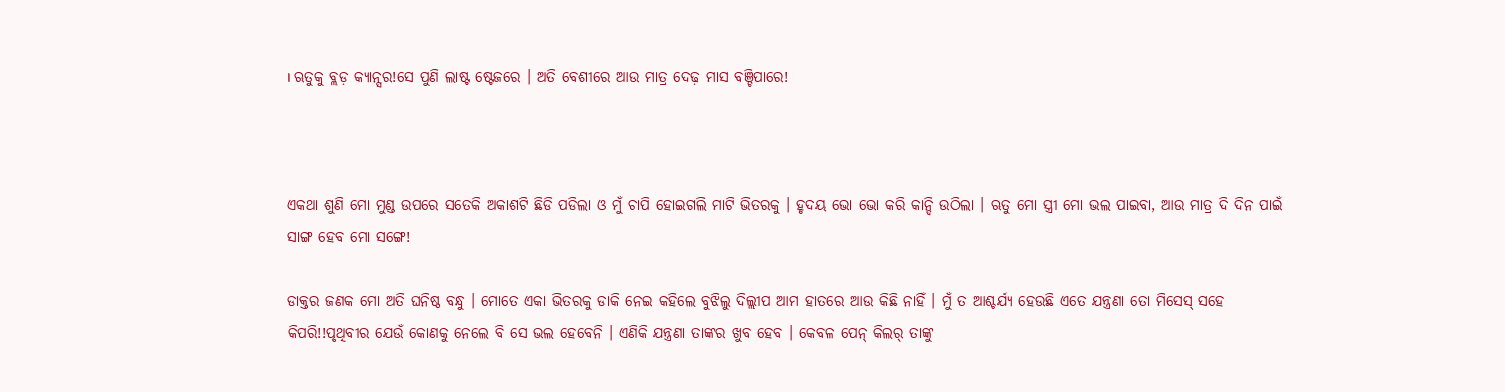। ଋତୁକୁ ବ୍ଲଡ଼ କ୍ୟାନ୍ସର!ସେ ପୁଣି ଲାଷ୍ଟ ଷ୍ଟେଜରେ । ଅତି ବେଶୀରେ ଆଉ ମାତ୍ର ଦେଢ଼ ମାସ ବଞ୍ଚିପାରେ!



ଏକଥା ଶୁଣି ମୋ ମୁଣ୍ଡ ଉପରେ ସତେକି ଅକାଶଟି ଛିଡି ପଡିଲା ଓ ମୁଁ ଚାପି ହୋଇଗଲି ମାଟି ଭିତରକୁ । ହୃଦୟ ଭୋ ଭୋ କରି କାନ୍ଦି ଉଠିଲା । ଋତୁ ମୋ ସ୍ତ୍ରୀ ମୋ ଭଲ ପାଇବା, ଆଉ ମାତ୍ର ଦି ଦିନ ପାଇଁ ସାଙ୍ଗ ହେବ ମୋ ସଙ୍ଗେ!

ଡାକ୍ତର ଜଣକ ମୋ ଅତି ଘନିଷ୍ଠ ବନ୍ଧୁ । ମୋତେ ଏକା ଭିତରକୁ ଡାକି ନେଇ କହିଲେ ବୁଝିଲୁ ଦିଲ୍ଲୀପ ଆମ ହାତରେ ଆଉ କିଛି ନାହିଁ । ମୁଁ ତ ଆଶ୍ଚର୍ଯ୍ୟ ହେଉଛି ଏତେ ଯନ୍ତ୍ରଣା ତୋ ମିସେସ୍ ସହେ କିପରି!!ପୃଥିବୀର ଯେଉଁ କୋଣକୁ ନେଲେ ବି ସେ ଭଲ ହେବେନି । ଏଣିକି ଯନ୍ତ୍ରଣା ତାଙ୍କର ଖୁବ ହେବ । କେବଳ ପେନ୍ କିଲର୍ ତାଙ୍କୁ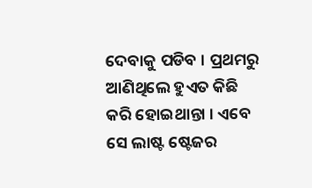ଦେବାକୁ ପଡିବ । ପ୍ରଥମରୁ ଆଣିଥିଲେ ହୁଏତ କିଛି କରି ହୋଇଥାନ୍ତା । ଏବେ ସେ ଲାଷ୍ଟ ଷ୍ଟେଜର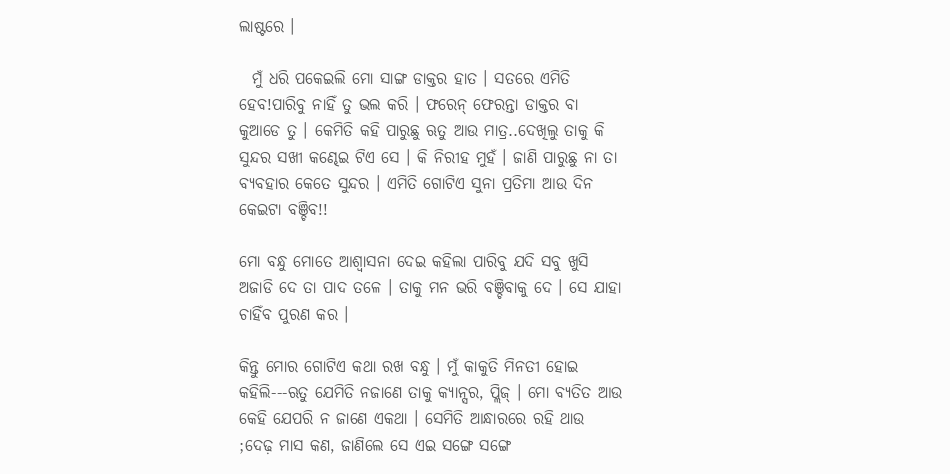ଲାଷ୍ଟରେ ।

  ମୁଁ ଧରି ପକେଇଲି ମୋ ସାଙ୍ଗ ଡାକ୍ତର ହାତ । ସତରେ ଏମିତି ହେବ!ପାରିବୁ ନାହିଁ ତୁ ଭଲ କରି । ଫରେନ୍ ଫେରନ୍ତା ଡାକ୍ତର ବା କୁଆଡେ ତୁ । କେମିତି କହି ପାରୁଛୁ ଋତୁ ଆଉ ମାତ୍ର..ଦେଖିଲୁ ତାକୁ କି ସୁନ୍ଦର ସଖୀ କଣ୍ଢେଇ ଟିଏ ସେ । କି ନିରୀହ ମୁହଁ । ଜାଣି ପାରୁଛୁ ନା ତା ବ୍ୟବହାର କେତେ ସୁନ୍ଦର । ଏମିତି ଗୋଟିଏ ସୁନା ପ୍ରତିମା ଆଉ ଦିନ କେଇଟା ବଞ୍ଚିବ!!

ମୋ ବନ୍ଧୁ ମୋତେ ଆଶ୍ୱାସନା ଦେଇ କହିଲା ପାରିବୁ ଯଦି ସବୁ ଖୁସି ଅଜାଡି ଦେ ତା ପାଦ ତଳେ । ତାକୁ ମନ ଭରି ବଞ୍ଚିବାକୁ ଦେ । ସେ ଯାହା ଚାହିଁବ ପୁରଣ କର ।

କିନ୍ତୁ ମୋର ଗୋଟିଏ କଥା ରଖ ବନ୍ଧୁ । ମୁଁ କାକୁତି ମିନତୀ ହୋଇ କହିଲି---ଋତୁ ଯେମିତି ନଜାଣେ ତାକୁ କ୍ୟାନ୍ସର, ପ୍ଲିଜ୍ । ମୋ ବ୍ୟତିତ ଆଉ କେହି ଯେପରି ନ ଜାଣେ ଏକଥା । ସେମିତି ଆନ୍ଧାରରେ ରହି ଥାଉ ;ଦେଢ଼ ମାସ କଣ, ଜାଣିଲେ ସେ ଏଇ ସଙ୍ଗେ ସଙ୍ଗେ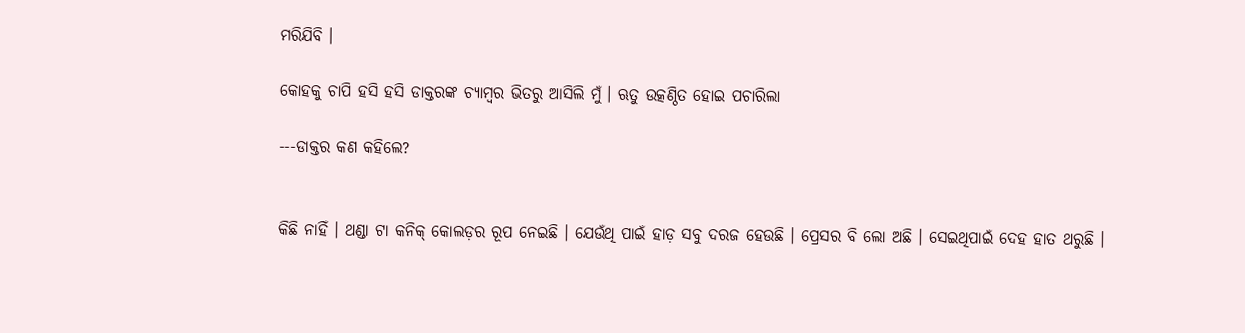ମରିଯିବି ।

କୋହକୁ ଚାପି ହସି ହସି ଡାକ୍ତରଙ୍କ ଚ୍ୟାମ୍ବର ଭିତରୁ ଆସିଲି ମୁଁ । ଋତୁ ଉତ୍କଣ୍ଠିତ ହୋଇ ପଚାରିଲା

---ଡାକ୍ତର କଣ କହିଲେ?


କିଛି ନାହିଁ । ଥଣ୍ଡା ଟା କନିକ୍ କୋଲଡ଼ର ରୂପ ନେଇଛି । ଯେଉଁଥି ପାଇଁ ହାଡ଼ ସବୁ ଦରଜ ହେଉଛି । ପ୍ରେସର ବି ଲୋ ଅଛି । ସେଇଥିପାଇଁ ଦେହ ହାତ ଥରୁଛି ।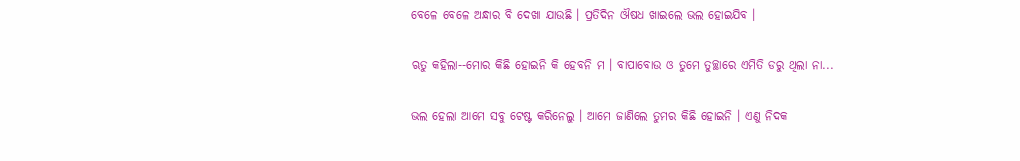ବେଳେ ବେଳେ ଅନ୍ଧାର ବି ଦେଖା ଯାଉଛି । ପ୍ରତିଦିନ ଔଷଧ ଖାଇଲେ ଭଲ ହୋଇଯିବ ।

ଋତୁ କହିଲା--ମୋର କିଛି ହୋଇନି କି ହେବନି ମ । ବାପାବୋଉ ଓ ତୁମେ ତୁଚ୍ଛାରେ ଏମିତି ଡରୁ ଥିଲା ନା...

ଭଲ ହେଲା ଆମେ ସବୁ ଟେଷ୍ଟ କରିନେଲୁ । ଆମେ ଜାଣିଲେ ତୁମର କିଛି ହୋଇନି । ଏଣୁ ନିଦକ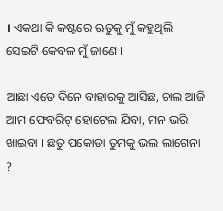। ଏକଥା କି କଷ୍ଟରେ ଋତୁକୁ ମୁଁ କହୁଥିଲି ସେଇଟି କେବଳ ମୁଁ ଜାଣେ ।

ଆଛା ଏତେ ଦିନେ ବାହାରକୁ ଆସିଛ, ଚାଲ ଆଜି ଆମ ଫେବରିଟ୍ ହୋଟେଲ ଯିବା, ମନ ଭରି ଖାଇବା । ଛତୁ ପକୋଡା ତୁମକୁ ଭଲ ଲାଗେନା ?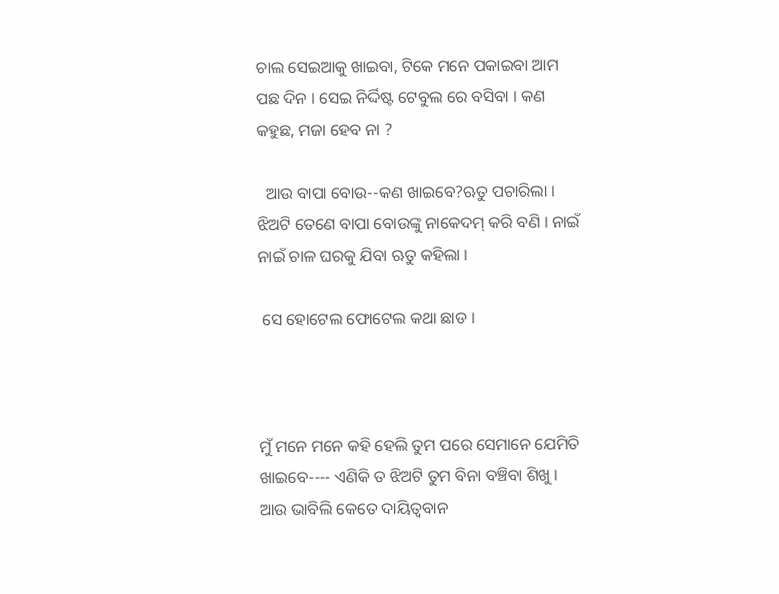ଚାଲ ସେଇଆକୁ ଖାଇବା, ଟିକେ ମନେ ପକାଇବା ଆମ ପଛ ଦିନ । ସେଇ ନିର୍ଦ୍ଦିଷ୍ଟ ଟେବୁଲ ରେ ବସିବା । କଣ କହୁଛ, ମଜା ହେବ ନା ?

  ଆଉ ବାପା ବୋଉ--କଣ ଖାଇବେ?ଋତୁ ପଚାରିଲା । ଝିଅଟି ତେଣେ ବାପା ବୋଉଙ୍କୁ ନାକେଦମ୍ କରି ବଣି । ନାଇଁ ନାଇଁ ଚାଳ ଘରକୁ ଯିବା ଋତୁ କହିଲା ।

 ସେ ହୋଟେଲ ଫୋଟେଲ କଥା ଛାଡ ।



ମୁଁ ମନେ ମନେ କହି ହେଲି ତୁମ ପରେ ସେମାନେ ଯେମିତି ଖାଇବେ---- ଏଣିକି ତ ଝିଅଟି ତୁମ ବିନା ବଞ୍ଚିବା ଶିଖୁ । ଆଉ ଭାବିଲି କେତେ ଦାୟିତ୍ୱବାନ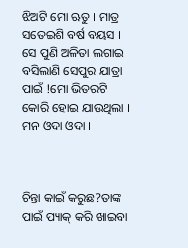ଝିଅଟି ମୋ ଋତୁ । ମାତ୍ର ସତେଇଶି ବର୍ଷ ବୟସ । ସେ ପୁଣି ଅଳିତା ଲଗାଇ ବସିଲାଣି ସେପୁର ଯାତ୍ରା ପାଇଁ !ମୋ ଭିତରଟି କୋରି ହୋଇ ଯାଉଥିଲା । ମନ ଓଦା ଓଦା ।



ଚିନ୍ତା କାଇଁ କରୁଛ?ତାଙ୍କ ପାଇଁ ପ୍ୟାକ୍ କରି ଖାଇବା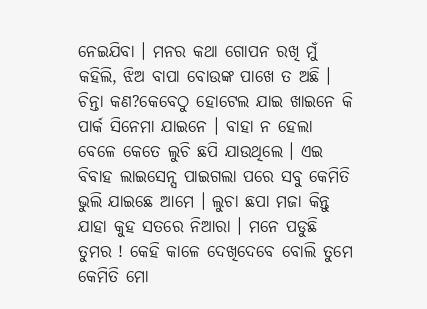ନେଇଯିବା । ମନର କଥା ଗୋପନ ରଖି ମୁଁ କହିଲି, ଝିଅ ବାପା ବୋଉଙ୍କ ପାଖେ ତ ଅଛି । ଚିନ୍ତା କଣ?କେବେଠୁ ହୋଟେଲ ଯାଇ ଖାଇନେ କି ପାର୍କ ସିନେମା ଯାଇନେ । ବାହା ନ ହେଲା ବେଳେ କେତେ ଲୁଚି ଛପି ଯାଉଥିଲେ । ଏଇ ବିବାହ ଲାଇସେନ୍ସ ପାଇଗଲା ପରେ ସବୁ କେମିତି ଭୁଲି ଯାଇଛେ ଆମେ । ଲୁଚା ଛପା ମଜା କିନ୍ତୁ ଯାହା କୁହ ସତରେ ନିଆରା । ମନେ ପଡୁଛି ତୁମର ! କେହି କାଳେ ଦେଖିଦେବେ ବୋଲି ତୁମେ କେମିତି ମୋ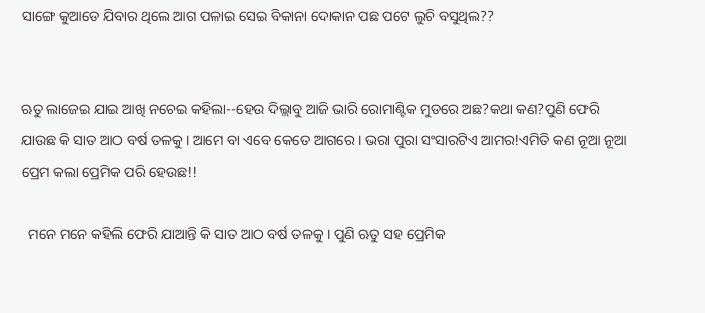ସାଙ୍ଗେ କୁଆଡେ ଯିବାର ଥିଲେ ଆଗ ପଳାଇ ସେଇ ବିକାନା ଦୋକାନ ପଛ ପଟେ ଲୁଚି ବସୁଥିଲ??


ଋତୁ ଲାଜେଇ ଯାଇ ଆଖି ନଚେଇ କହିଲା--ହେଉ ଦିଲ୍ଲାବୁ ଆଜି ଭାରି ରୋମାଣ୍ଟିକ ମୁଡରେ ଅଛ?କଥା କଣ?ପୁଣି ଫେରି ଯାଉଛ କି ସାତ ଆଠ ବର୍ଷ ତଳକୁ । ଆମେ ବା ଏବେ କେତେ ଆଗରେ । ଭରା ପୁରା ସଂସାରଟିଏ ଆମର!ଏମିତି କଣ ନୂଆ ନୂଆ ପ୍ରେମ କଲା ପ୍ରେମିକ ପରି ହେଉଛ!!

  ମନେ ମନେ କହିଲି ଫେରି ଯାଆନ୍ତି କି ସାତ ଆଠ ବର୍ଷ ତଳକୁ । ପୁଣି ଋତୁ ସହ ପ୍ରେମିକ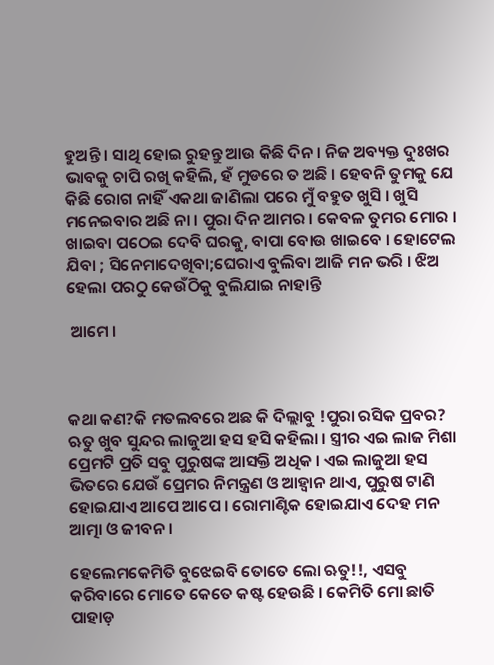ହୁଅନ୍ତି । ସାଥି ହୋଇ ରୁହନ୍ତୁ ଆଉ କିଛି ଦିନ । ନିଜ ଅବ୍ୟକ୍ତ ଦୁଃଖର ଭାବକୁ ଚାପି ରଖି କହିଲି, ହଁ ମୁଡରେ ତ ଅଛି । ହେବନି ତୁମକୁ ଯେ କିଛି ରୋଗ ନାହିଁ ଏକଥା ଜାଣିଲା ପରେ ମୁଁ ବହୁତ ଖୁସି । ଖୁସି ମନେଇବାର ଅଛି ନା । ପୁରା ଦିନ ଆମର । କେବଳ ତୁମର ମୋର । ଖାଇବା ପଠେଇ ଦେବି ଘରକୁ, ବାପା ବୋଉ ଖାଇବେ । ହୋଟେଲ ଯିବା ; ସିନେମାଦେଖିବା;ଘେରାଏ ବୁଲିବା ଆଜି ମନ ଭରି । ଝିଅ ହେଲା ପରଠୁ କେଉଁଠିକୁ ବୁଲିଯାଇ ନାହାନ୍ତି

 ଆମେ ।



କଥା କଣ?କି ମତଲବରେ ଅଛ କି ଦିଲ୍ଲାବୁ !ପୁରା ରସିକ ପ୍ରବର? ଋତୁ ଖୁବ ସୁନ୍ଦର ଲାଜୁଆ ହସ ହସି କହିଲା । ସ୍ତ୍ରୀର ଏଇ ଲାଜ ମିଶା ପ୍ରେମଟି ପ୍ରତି ସବୁ ପୁରୁଷଙ୍କ ଆସକ୍ତି ଅଧିକ । ଏଇ ଲାଜୁଆ ହସ ଭିତରେ ଯେଉଁ ପ୍ରେମର ନିମନ୍ତ୍ରଣ ଓ ଆହ୍ୱାନ ଥାଏ, ପୁରୁଷ ଟାଣି ହୋଇଯାଏ ଆପେ ଆପେ । ରୋମାଣ୍ଟିକ ହୋଇଯାଏ ଦେହ ମନ ଆତ୍ମା ଓ ଜୀବନ ।

ହେଲେମକେମିତି ବୁଝେଇବି ତୋତେ ଲୋ ଋତୁ!!, ଏସବୁ କରିବାରେ ମୋତେ କେତେ କଷ୍ଟ ହେଉଛି । କେମିତି ମୋ ଛାତି ପାହାଡ଼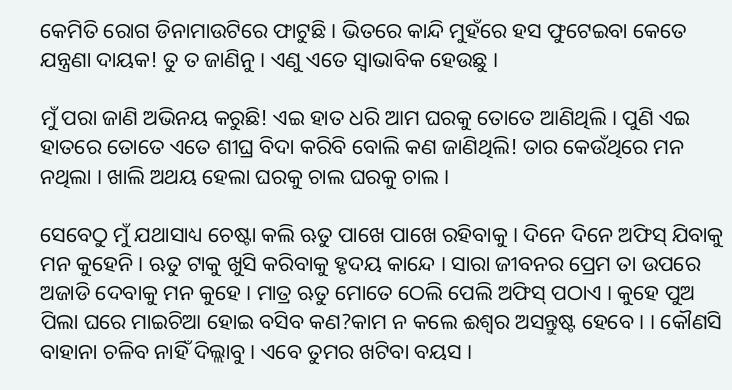କେମିତି ରୋଗ ଡିନାମାଉଟିରେ ଫାଟୁଛି । ଭିତରେ କାନ୍ଦି ମୁହଁରେ ହସ ଫୁଟେଇବା କେତେ ଯନ୍ତ୍ରଣା ଦାୟକ! ତୁ ତ ଜାଣିନୁ । ଏଣୁ ଏତେ ସ୍ୱାଭାବିକ ହେଉଛୁ ।

ମୁଁ ପରା ଜାଣି ଅଭିନୟ କରୁଛି! ଏଇ ହାତ ଧରି ଆମ ଘରକୁ ତୋତେ ଆଣିଥିଲି । ପୁଣି ଏଇ ହାତରେ ତୋତେ ଏତେ ଶୀଘ୍ର ବିଦା କରିବି ବୋଲି କଣ ଜାଣିଥିଲି! ତାର କେଉଁଥିରେ ମନ ନଥିଲା । ଖାଲି ଅଥୟ ହେଲା ଘରକୁ ଚାଲ ଘରକୁ ଚାଲ ।

ସେବେଠୁ ମୁଁ ଯଥାସାଧ୍ୟ ଚେଷ୍ଟା କଲି ଋତୁ ପାଖେ ପାଖେ ରହିବାକୁ । ଦିନେ ଦିନେ ଅଫିସ୍ ଯିବାକୁ ମନ କୁହେନି । ଋତୁ ଟାକୁ ଖୁସି କରିବାକୁ ହୃଦୟ କାନ୍ଦେ । ସାରା ଜୀବନର ପ୍ରେମ ତା ଉପରେ ଅଜାଡି ଦେବାକୁ ମନ କୁହେ । ମାତ୍ର ଋତୁ ମୋତେ ଠେଲି ପେଲି ଅଫିସ୍ ପଠାଏ । କୁହେ ପୁଅ ପିଲା ଘରେ ମାଇଚିଆ ହୋଇ ବସିବ କଣ?କାମ ନ କଲେ ଈଶ୍ୱର ଅସନ୍ତୁଷ୍ଟ ହେବେ । । କୌଣସି ବାହାନା ଚଳିବ ନାହିଁ ଦିଲ୍ଲାବୁ । ଏବେ ତୁମର ଖଟିବା ବୟସ ।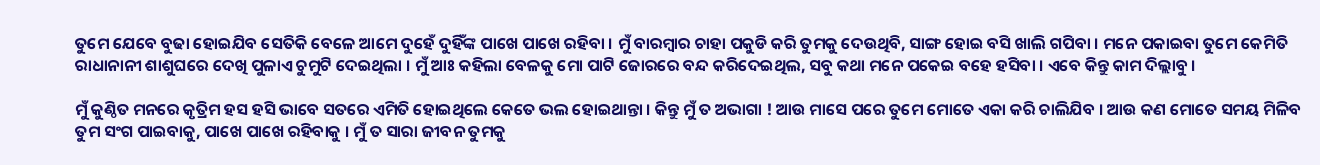ତୁମେ ଯେବେ ବୁଢା ହୋଇଯିବ ସେତିକି ବେଳେ ଆମେ ଦୁହେଁ ଦୁହିଁଙ୍କ ପାଖେ ପାଖେ ରହିବା । ମୁଁ ବାରମ୍ବାର ଚାହା ପକୁଡି କରି ତୁମକୁ ଦେଉଥିବି, ସାଙ୍ଗ ହୋଇ ବସି ଖାଲି ଗପିବା । ମନେ ପକାଇବା ତୁମେ କେମିତି ରାଧାନାନୀ ଶାଶୁଘରେ ଦେଖି ପୁଳାଏ ଚୁମୁଟି ଦେଇଥିଲା । ମୁଁ ଆଃ କହିଲା ବେଳକୁ ମୋ ପାଟି ଜୋରରେ ବନ୍ଦ କରିଦେଇଥିଲ, ସବୁ କଥା ମନେ ପକେଇ ବହେ ହସିବା । ଏବେ କିନ୍ତୁ କାମ ଦିଲ୍ଲାବୁ ।

ମୁଁ କୁଣ୍ଠିତ ମନରେ କୃତ୍ରିମ ହସ ହସି ଭାବେ ସତରେ ଏମିତି ହୋଇଥିଲେ କେତେ ଭଲ ହୋଇଥାନ୍ତା । କିନ୍ତୁ ମୁଁ ତ ଅଭାଗା ! ଆଉ ମାସେ ପରେ ତୁମେ ମୋତେ ଏକା କରି ଚାଲିଯିବ । ଆଉ କଣ ମୋତେ ସମୟ ମିଳିବ ତୁମ ସଂଗ ପାଇବାକୁ, ପାଖେ ପାଖେ ରହିବାକୁ । ମୁଁ ତ ସାରା ଜୀବନ ତୁମକୁ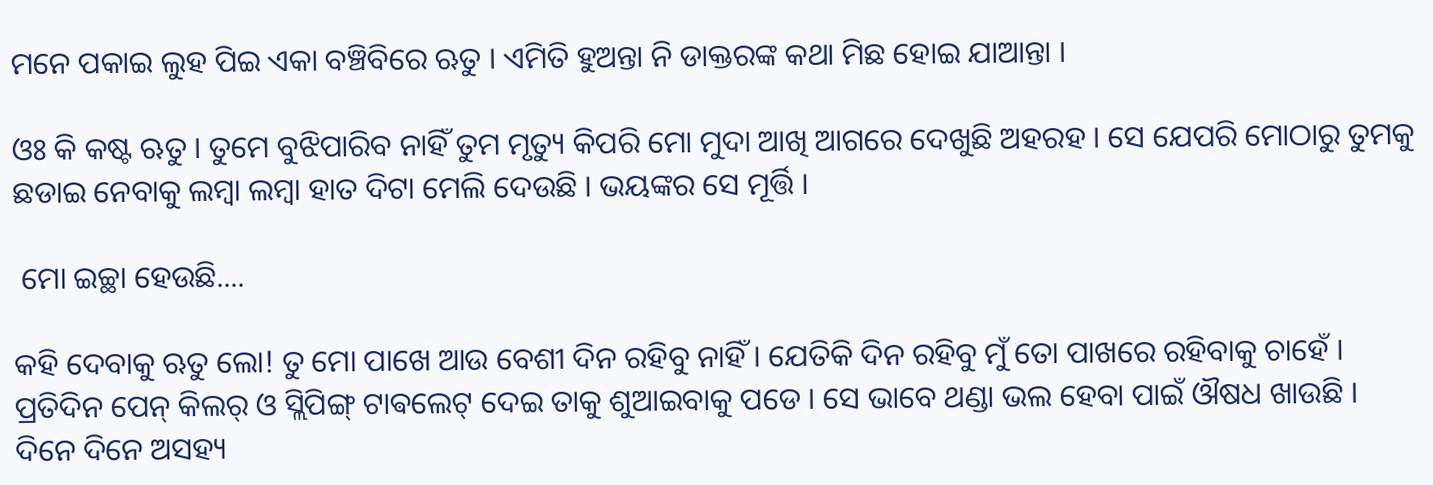ମନେ ପକାଇ ଲୁହ ପିଇ ଏକା ବଞ୍ଚିବିରେ ଋତୁ । ଏମିତି ହୁଅନ୍ତା ନି ଡାକ୍ତରଙ୍କ କଥା ମିଛ ହୋଇ ଯାଆନ୍ତା ।

ଓଃ କି କଷ୍ଟ ଋତୁ । ତୁମେ ବୁଝିପାରିବ ନାହିଁ ତୁମ ମୃତ୍ୟୁ କିପରି ମୋ ମୁଦା ଆଖି ଆଗରେ ଦେଖୁଛି ଅହରହ । ସେ ଯେପରି ମୋଠାରୁ ତୁମକୁ ଛଡାଇ ନେବାକୁ ଲମ୍ବା ଲମ୍ବା ହାତ ଦିଟା ମେଲି ଦେଉଛି । ଭୟଙ୍କର ସେ ମୂର୍ତ୍ତି ।

 ମୋ ଇଚ୍ଛା ହେଉଛି....

କହି ଦେବାକୁ ଋତୁ ଲୋ! ତୁ ମୋ ପାଖେ ଆଉ ବେଶୀ ଦିନ ରହିବୁ ନାହିଁ । ଯେତିକି ଦିନ ରହିବୁ ମୁଁ ତୋ ପାଖରେ ରହିବାକୁ ଚାହେଁ । ପ୍ରତିଦିନ ପେନ୍ କିଲର୍ ଓ ସ୍ଲିପିଙ୍ଗ୍ ଟାଵଲେଟ୍ ଦେଇ ତାକୁ ଶୁଆଇବାକୁ ପଡେ । ସେ ଭାବେ ଥଣ୍ଡା ଭଲ ହେବା ପାଇଁ ଔଷଧ ଖାଉଛି । ଦିନେ ଦିନେ ଅସହ୍ୟ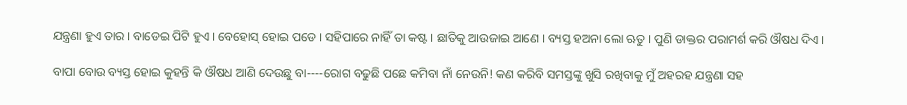ଯନ୍ତ୍ରଣା ହୁଏ ତାର । ବାଡେଇ ପିଟି ହୁଏ । ବେହୋସ୍ ହୋଇ ପଡେ । ସହିପାରେ ନାହିଁ ତା କଷ୍ଟ । ଛାତିକୁ ଆଉଜାଇ ଆଣେ । ବ୍ୟସ୍ତ ହଅନା ଲୋ ଋତୁ । ପୁଣି ଡାକ୍ତର ପରାମର୍ଶ କରି ଔଷଧ ଦିଏ ।

ବାପା ବୋଉ ବ୍ୟସ୍ତ ହୋଇ କୁହନ୍ତି କି ଔଷଧ ଆଣି ଦେଉଛୁ ବା----ରୋଗ ବଢୁଛି ପଛେ କମିବା ନାଁ ନେଉନି! କଣ କରିବି ସମସ୍ତଙ୍କୁ ଖୁସି ରଖିବାକୁ ମୁଁ ଅହରହ ଯନ୍ତ୍ରଣା ସହ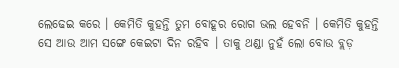ଲେଢେଇ କରେ । କେମିତି କୁହନ୍ତି ତୁମ ବୋହୂର ରୋଗ ଭଲ ହେବନି । କେମିତି କୁହନ୍ତି ସେ ଆଉ ଆମ ସଙ୍ଗେ କେଇଟା ଦିନ ରହିବ । ତାକୁ ଥଣ୍ଡା ନୁହଁ ଲୋ ବୋଉ ବ୍ଲଡ଼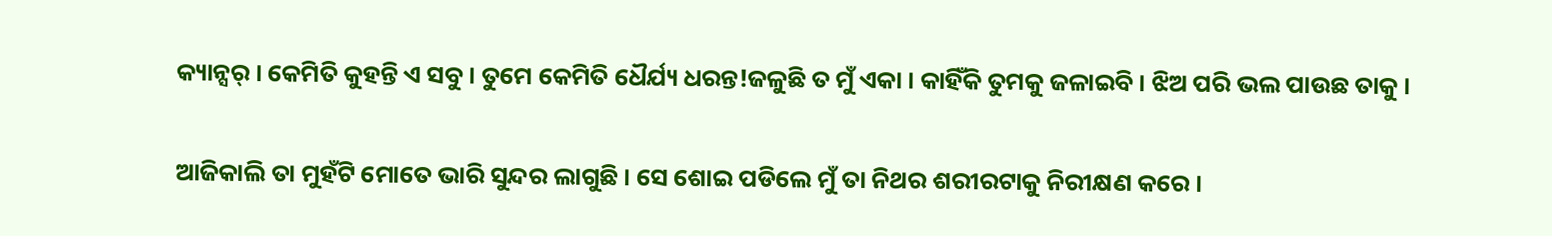କ୍ୟାନ୍ସର୍ । କେମିତି କୁହନ୍ତି ଏ ସବୁ । ତୁମେ କେମିତି ଧୈର୍ଯ୍ୟ ଧରନ୍ତ!ଜଳୁଛି ତ ମୁଁ ଏକା । କାହିଁକି ତୁମକୁ ଜଳାଇବି । ଝିଅ ପରି ଭଲ ପାଉଛ ତାକୁ ।

ଆଜିକାଲି ତା ମୁହଁଟି ମୋତେ ଭାରି ସୁନ୍ଦର ଲାଗୁଛି । ସେ ଶୋଇ ପଡିଲେ ମୁଁ ତା ନିଥର ଶରୀରଟାକୁ ନିରୀକ୍ଷଣ କରେ ।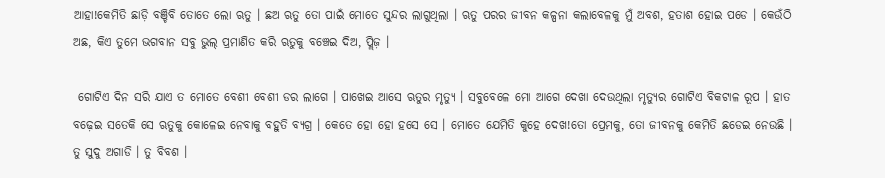ଆହା!କେମିତି ଛାଡ଼ି ବଞ୍ଚିବି ତୋତେ ଲୋ ଋତୁ । ଛଅ ଋତୁ ତୋ ପାଇଁ ମୋତେ ସୁନ୍ଦର ଲାଗୁଥିଲା । ଋତୁ ପରର ଜୀବନ କଳ୍ପନା କଲାବେଳକୁ ମୁଁ ଅବଶ, ହତାଶ ହୋଇ ପଡେ । କେଉଁଠି ଅଛ, କିଏ ତୁମେ ଭଗବାନ ସବୁ ଭୁଲ୍ ପ୍ରମାଣିତ କରି ଋତୁକୁ ବଞ୍ଚେଇ ଦିଅ, ପ୍ଲିଜ଼ ।

 ଗୋଟିଏ ଦିନ ସରି ଯାଏ ତ ମୋତେ ବେଶୀ ବେଶୀ ଡର ଲାଗେ । ପାଖେଇ ଆସେ ଋତୁର ମୃତ୍ୟୁ । ସବୁବେଳେ ମୋ ଆଗେ ଦେଖା ଦେଉଥିଲା ମୃତ୍ୟୁର ଗୋଟିଏ ବିକଟାଳ ରୂପ । ହାତ ବଢ଼େଇ ସତେକି ସେ ଋତୁକୁ କୋଳେଇ ନେବାକୁ ବହୁତି ବ୍ୟଗ୍ର । କେତେ ହୋ ହୋ ହସେ ସେ । ମୋତେ ଯେମିତି କୁହେ ଦେଖ!ତୋ ପ୍ରେମକୁ, ତୋ ଜୀବନକୁ କେମିତି ଛଡେଇ ନେଉଛି । ତୁ ସୁଦୁ ଅଗାଡି । ତୁ ବିବଶ ।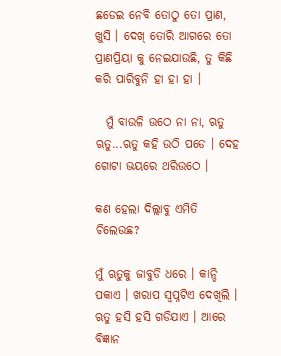ଛଡେଇ ନେବି ତୋଠୁ ତୋ ପ୍ରାଣ, ଖୁସି । ଦେଖ୍ ତୋରି ଆଗରେ ତୋ ପ୍ରାଣପ୍ରିୟା କୁ ନେଇଯାଉଛି, ତୁ କିଛି କରି ପାରିବୁନି ହା ହା ହା ।

  ମୁଁ ବାଉଳି ଉଠେ ନା ନା, ଋତୁ ଋତୁ...ଋତୁ କହି ଉଠି ପଡେ । ଦେହ ଗୋଟା ଭୟରେ ଥରିଉଠେ ।

କଣ ହେଲା ଦିଲ୍ଲାବୁ ଏମିତି ଚିଲେଉଛ?

ମୁଁ ଋତୁକୁ ଜାବୁଡି ଧରେ । କାନ୍ଦି ପକାଏ । ଖରାପ ସ୍ୱପ୍ନଟିଏ ଦେଖିଲି । ଋତୁ ହସି ହସି ଗଡିଯାଏ । ଆରେ ବିଜ୍ଞାନ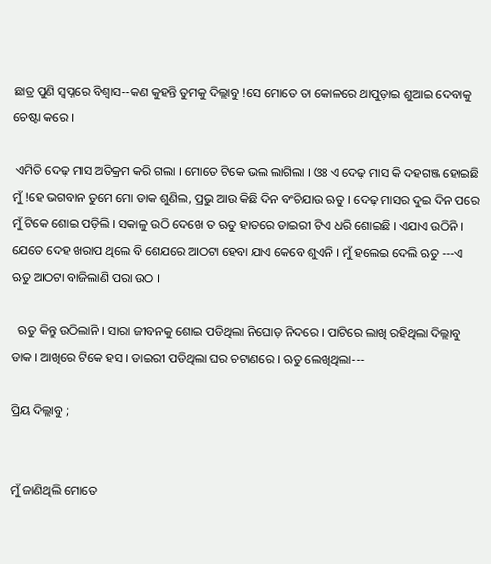ଛାତ୍ର ପୁଣି ସ୍ୱପ୍ନରେ ବିଶ୍ୱାସ--କଣ କୁହନ୍ତି ତୁମକୁ ଦିଲ୍ଲାବୁ !ସେ ମୋତେ ତା କୋଳରେ ଥାପୁଡ଼ାଇ ଶୁଆଇ ଦେବାକୁ ଚେଷ୍ଟା କରେ ।

 ଏମିତି ଦେଢ଼ ମାସ ଅତିକ୍ରମ କରି ଗଲା । ମୋତେ ଟିକେ ଭଲ ଲାଗିଲା । ଓଃ ଏ ଦେଢ଼ ମାସ କି ଦହଗଞ୍ଜ ହୋଇଛି ମୁଁ !ହେ ଭଗବାନ ତୁମେ ମୋ ଡାକ ଶୁଣିଲ, ପ୍ରଭୁ ଆଉ କିଛି ଦିନ ବଂଚିଯାଉ ଋତୁ । ଦେଢ଼ ମାସର ଦୁଇ ଦିନ ପରେ ମୁଁ ଟିକେ ଶୋଇ ପଡ଼ିଲି । ସକାଳୁ ଉଠି ଦେଖେ ତ ଋତୁ ହାତରେ ଡାଇରୀ ଟିଏ ଧରି ଶୋଇଛି । ଏଯାଏ ଉଠିନି । ଯେତେ ଦେହ ଖରାପ ଥିଲେ ବି ଶେଯରେ ଆଠଟା ହେବା ଯାଏ କେବେ ଶୁଏନି । ମୁଁ ହଲେଇ ଦେଲି ଋତୁ ---ଏ ଋତୁ ଆଠଟା ବାଜିଲାଣି ପରା ଉଠ ।

  ଋତୁ କିନ୍ତୁ ଉଠିଲାନି । ସାରା ଜୀବନକୁ ଶୋଇ ପଡିଥିଲା ନିଘୋଡ଼ ନିଦରେ । ପାଟିରେ ଲାଖି ରହିଥିଲା ଦିଲ୍ଲାବୁ ଡାକ । ଆଖିରେ ଟିକେ ହସ । ଡାଇରୀ ପଡିଥିଲା ଘର ଚଟାଣରେ । ଋତୁ ଲେଖିଥିଲା---

ପ୍ରିୟ ଦିଲ୍ଲାବୁ ;


ମୁଁ ଜାଣିଥିଲି ମୋତେ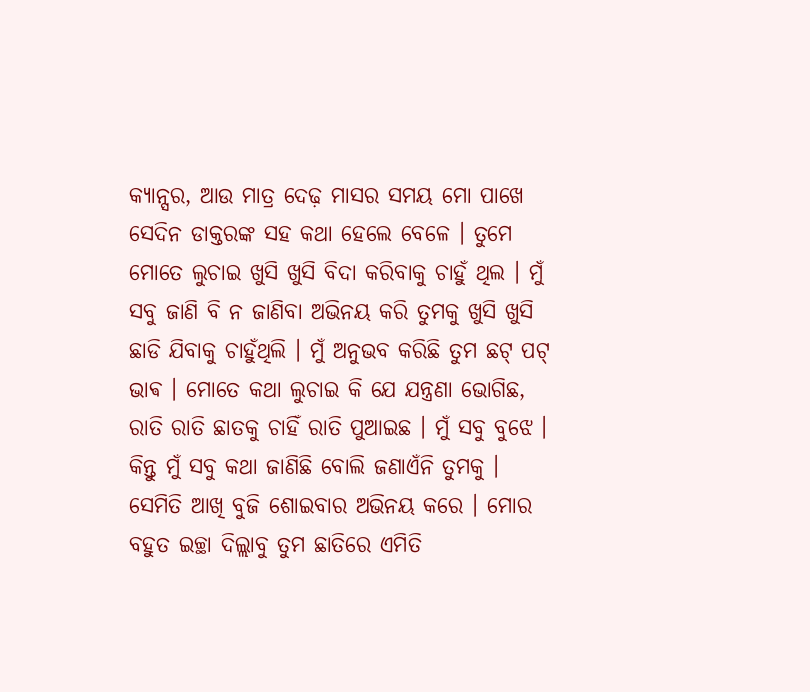କ୍ୟାନ୍ସର, ଆଉ ମାତ୍ର ଦେଢ଼ ମାସର ସମୟ ମୋ ପାଖେ ସେଦିନ ଡାକ୍ତରଙ୍କ ସହ କଥା ହେଲେ ବେଳେ । ତୁମେ ମୋତେ ଲୁଚାଇ ଖୁସି ଖୁସି ବିଦା କରିବାକୁ ଚାହୁଁ ଥିଲ । ମୁଁ ସବୁ ଜାଣି ବି ନ ଜାଣିବା ଅଭିନୟ କରି ତୁମକୁ ଖୁସି ଖୁସି ଛାଡି ଯିବାକୁ ଚାହୁଁଥିଲି । ମୁଁ ଅନୁଭବ କରିଛି ତୁମ ଛଟ୍ ପଟ୍ ଭାଵ । ମୋତେ କଥା ଲୁଚାଇ କି ଯେ ଯନ୍ତ୍ରଣା ଭୋଗିଛ, ରାତି ରାତି ଛାତକୁ ଚାହିଁ ରାତି ପୁଆଇଛ । ମୁଁ ସବୁ ବୁଝେ । କିନ୍ତୁ ମୁଁ ସବୁ କଥା ଜାଣିଛି ବୋଲି ଜଣାଏଁନି ତୁମକୁ । ସେମିତି ଆଖି ବୁଜି ଶୋଇବାର ଅଭିନୟ କରେ । ମୋର ବହୁତ ଇଚ୍ଛା ଦିଲ୍ଲାବୁ ତୁମ ଛାତିରେ ଏମିତି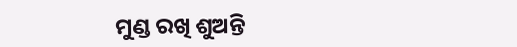ମୁଣ୍ଡ ରଖି ଶୁଅନ୍ତି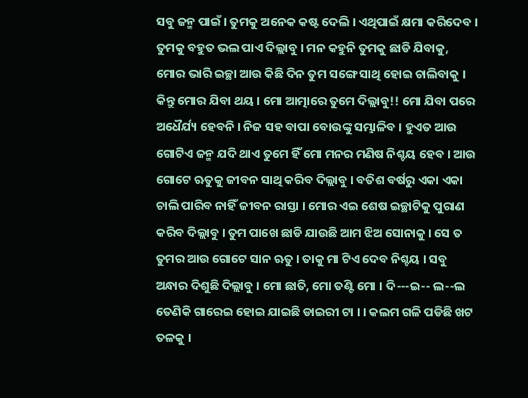ସବୁ ଜନ୍ମ ପାଇଁ । ତୁମକୁ ଅନେକ କଷ୍ଟ ଦେଲି । ଏଥିପାଇଁ କ୍ଷମା କରିଦେବ । ତୁମକୁ ବହୁତ ଭଲ ପାଏ ଦିଲ୍ଲାବୁ । ମନ କହୁନି ତୁମକୁ ଛାଡି ଯିବାକୁ, ମୋର ଭାରି ଇଚ୍ଛା ଆଉ କିଛି ଦିନ ତୁମ ସଙ୍ଗେ ସାଥି ହୋଇ ଚାଲିବାକୁ । କିନ୍ତୁ ମୋର ଯିବା ଥୟ । ମୋ ଆତ୍ମାରେ ତୁମେ ଦିଲ୍ଲାବୁ!! ମୋ ଯିବା ପରେ ଅଧୈର୍ଯ୍ୟ ହେବନି । ନିଜ ସହ ବାପା ବୋଉଙ୍କୁ ସମ୍ଭାଳିବ । ହୁଏତ ଆଉ ଗୋଟିଏ ଜନ୍ମ ଯଦି ଥାଏ ତୁମେ ହିଁ ମୋ ମନର ମଣିଷ ନିଶ୍ଚୟ ହେବ । ଆଉ ଗୋଟେ ଋତୁକୁ ଜୀବନ ସାଥି କରିବ ଦିଲ୍ଲାବୁ । ବତିଶ ବର୍ଷରୁ ଏକା ଏକା ଚାଲି ପାରିବ ନାହିଁ ଜୀବନ ରାସ୍ତା । ମୋର ଏଇ ଶେଷ ଇଚ୍ଛାଟିକୁ ପୁରାଣ କରିବ ଦିଲ୍ଲାବୁ । ତୁମ ପାଖେ ଛାଡି ଯାଉଛି ଆମ ଝିଅ ସୋନାକୁ । ସେ ତ ତୁମର ଆଉ ଗୋଟେ ସାନ ଋତୁ । ତାକୁ ମା ଟିଏ ଦେବ ନିଶ୍ଚୟ । ସବୁ ଅନ୍ଧାର ଦିଶୁଛି ଦିଲ୍ଲାବୁ । ମୋ ଛାତି, ମୋ ତଣ୍ଟି ମୋ । ଦି---ଇ-- ଲ--ଲ ତେଣିକି ଗାରେଇ ହୋଇ ଯାଇଛି ଡାଇରୀ ଟା । । କଲମ ଗଳି ପଡିଛି ଖଟ ତଳକୁ ।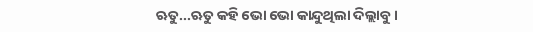ଋତୁ...ଋତୁ କହି ଭୋ ଭୋ କାନ୍ଦୁଥିଲା ଦିଲ୍ଲାବୁ ।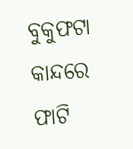ବୁକୁଫଟା କାନ୍ଦରେ ଫାଟି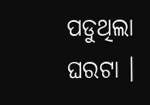ପଡୁଥିଲା ଘରଟା ।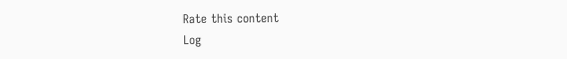Rate this content
Log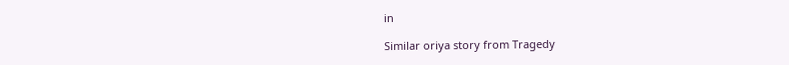in

Similar oriya story from Tragedy